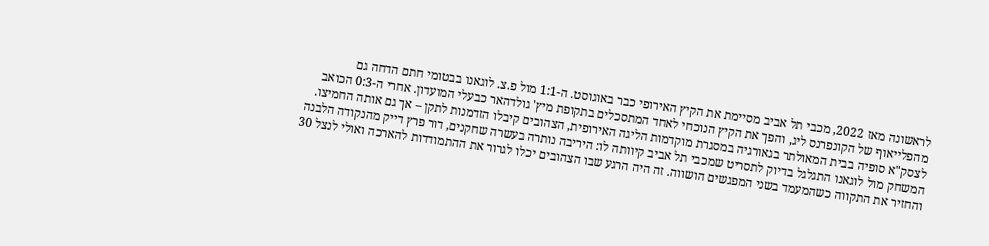לראשונה מאז 2022, מכבי תל אביב מסיימת את הקיץ האירופי כבר באוגוסט. ה-1:1 מול פ.צ. לוגאנו בבטומי חתם הדחה גם מהפלייאוף של הקונפרנס ליג, והפך את הקיץ הנוכחי לאחד המתסכלים בתקופת מיץ' גולדהאר כבעלי המועדון. אחרי ה-0:3 הכואב לצסק"א סופיה בבית המאולתר בגאורגיה במסגרת מוקדמות הליגה האירופית, הצהובים קיבלו הזדמנות לתקן – אך גם אותה החמיצו.
המשחק מול לוגאנו התגלגל בדיוק לתסריט שמכבי תל אביב קיוותה לו: היריבה נותרה בעשרה שחקנים, דור פרץ דייק מהנקודה הלבנה והחזיר את התקווה כשהמעמד בשני המפגשים הושווה. זה היה הרגע שבו הצהובים יכלו לגרור את ההתמודדות להארכה ואולי לנצל 30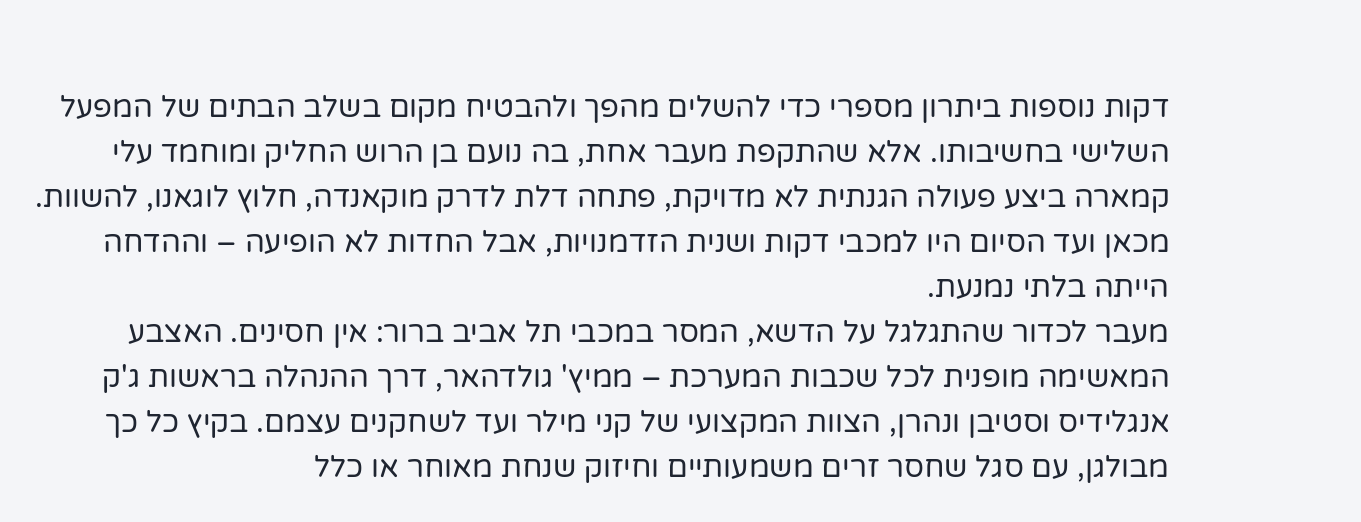דקות נוספות ביתרון מספרי כדי להשלים מהפך ולהבטיח מקום בשלב הבתים של המפעל השלישי בחשיבותו. אלא שהתקפת מעבר אחת, בה נועם בן הרוש החליק ומוחמד עלי קמארה ביצע פעולה הגנתית לא מדויקת, פתחה דלת לדרק מוקאנדה, חלוץ לוגאנו, להשוות. מכאן ועד הסיום היו למכבי דקות ושנית הזדמנויות, אבל החדות לא הופיעה – וההדחה הייתה בלתי נמנעת.
מעבר לכדור שהתגלגל על הדשא, המסר במכבי תל אביב ברור: אין חסינים. האצבע המאשימה מופנית לכל שכבות המערכת – ממיץ' גולדהאר, דרך ההנהלה בראשות ג'ק אנגלידיס וסטיבן ונהרן, הצוות המקצועי של קני מילר ועד לשחקנים עצמם. בקיץ כל כך מבולגן, עם סגל שחסר זרים משמעותיים וחיזוק שנחת מאוחר או כלל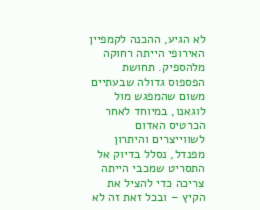לא הגיע, ההכנה לקמפיין האירופי הייתה רחוקה מלהספיק. תחושת הפספוס גדולה שבעתיים משום שהמפגש מול לוגאנו, במיוחד לאחר הכרטיס האדום לשווייצרים והיתרון מפנדל, נסלל בדיוק אל התסריט שמכבי הייתה צריכה כדי להציל את הקיץ – ובכל זאת זה לא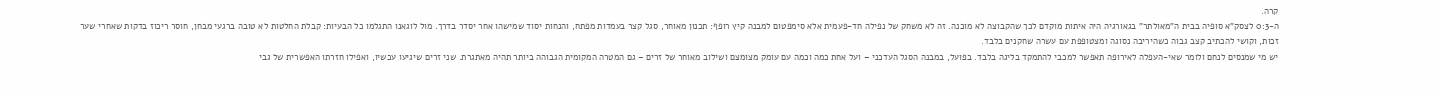קרה.
ה-0:3 לצסק"א סופיה בבית ה"מאולתר" בגאורגיה היה איתות מוקדם לכך שהקבוצה לא מוכנה. זה לא משחק של נפילה חד-פעמית אלא סימפטום למבנה קיץ רופף: תכנון מאוחר, סגל קצר בעמדות מפתח, והנחות יסוד שמישהו אחר יסדר בדרך. מול לוגאנו התגלמו כל הבעיות: קבלת החלטות לא טובה ברגעי מבחן, חוסר ריכוז בדקות שאחרי שער זכות, וקושי להכתיב קצב גבוה כשהיריבה נסוגה ומצטופפת עם עשרה שחקנים בלבד.
יש מי שמנסים לנחם ולומר שאי-העפלה לאירופה תאפשר למכבי להתמקד בליגה בלבד. בפועל, במבנה הסגל העדכני – ועל אחת כמה וכמה עם עומק מצומצם ושילוב מאוחר של זרים – גם המטרה המקומית הגבוהה ביותר תהיה מאתגרת. שני זרים שיגיעו עכשיו, ואפילו חזרתו האפשרית של גבי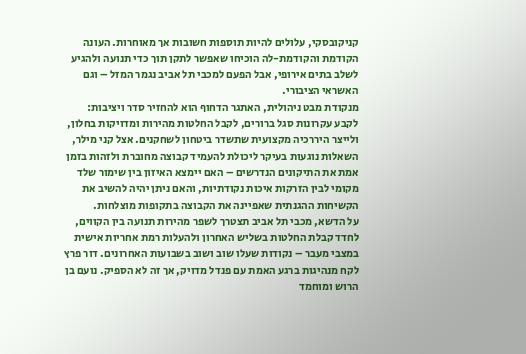קניקובסקי, עלולים להיות תוספות חשובות אך מאוחרות. העונה הקודמת והקודמת-לה הוכיחו שאפשר לתקן תוך כדי תנועה ולהגיע לשלב בתים אירופי, אבל הפעם למכבי תל אביב נגמר המזל – וגם האשראי הציבורי.
מנקודת מבט ניהולית, האתגר הדחוף הוא להחזיר סדר ויציבות: לקבע עקרונות סגל ברורים, לקבל החלטות מהירות ומדויקות בחלון, ולייצר היררכיה מקצועית שתשדר ביטחון לשחקנים. אצל קני מילר, השאלות נוגעות בעיקר ליכולת להעמיד קבוצה מחוברת ולזהות בזמן אמת את התיקונים הנדרשים – האם יימצא האיזון בין שימור שלד מקומי לבין הזרקות איכות נקודתיות, והאם ניתן יהיה להשיב את הקשיחות ההגנתית שאפיינה את הקבוצה בתקופות מוצלחות.
על הדשא, מכבי תל אביב תצטרך לשפר מהירות תנועה בין הקווים, לחדד קבלת החלטות בשליש האחרון ולהעלות רמת אחריות אישית במצבי מעבר – נקודות שעלו שוב ושוב בשבועות האחרונים. דור פרץ לקח מנהיגות ברגע האמת עם פנדל מדויק, אך זה לא הספיק. נועם בן הרוש ומוחמד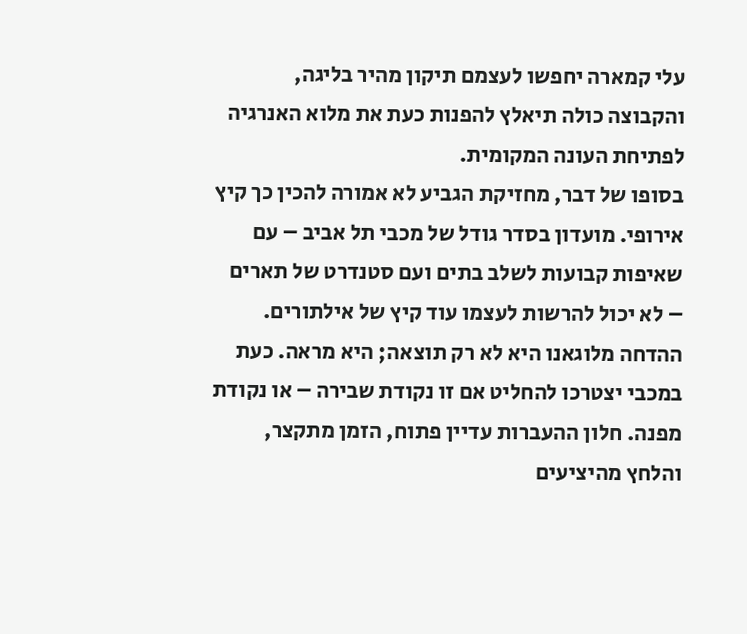עלי קמארה יחפשו לעצמם תיקון מהיר בליגה, והקבוצה כולה תיאלץ להפנות כעת את מלוא האנרגיה לפתיחת העונה המקומית.
בסופו של דבר, מחזיקת הגביע לא אמורה להכין כך קיץ אירופי. מועדון בסדר גודל של מכבי תל אביב – עם שאיפות קבועות לשלב בתים ועם סטנדרט של תארים – לא יכול להרשות לעצמו עוד קיץ של אילתורים. ההדחה מלוגאנו היא לא רק תוצאה; היא מראה. כעת במכבי יצטרכו להחליט אם זו נקודת שבירה – או נקודת מפנה. חלון ההעברות עדיין פתוח, הזמן מתקצר, והלחץ מהיציעים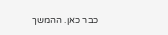כבר כאן. ההמשך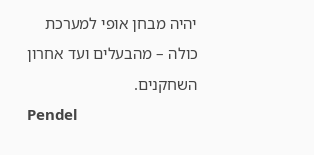יהיה מבחן אופי למערכת כולה – מהבעלים ועד אחרון השחקנים.
Pendel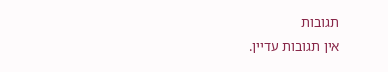תגובות
אין תגובות עדיין.